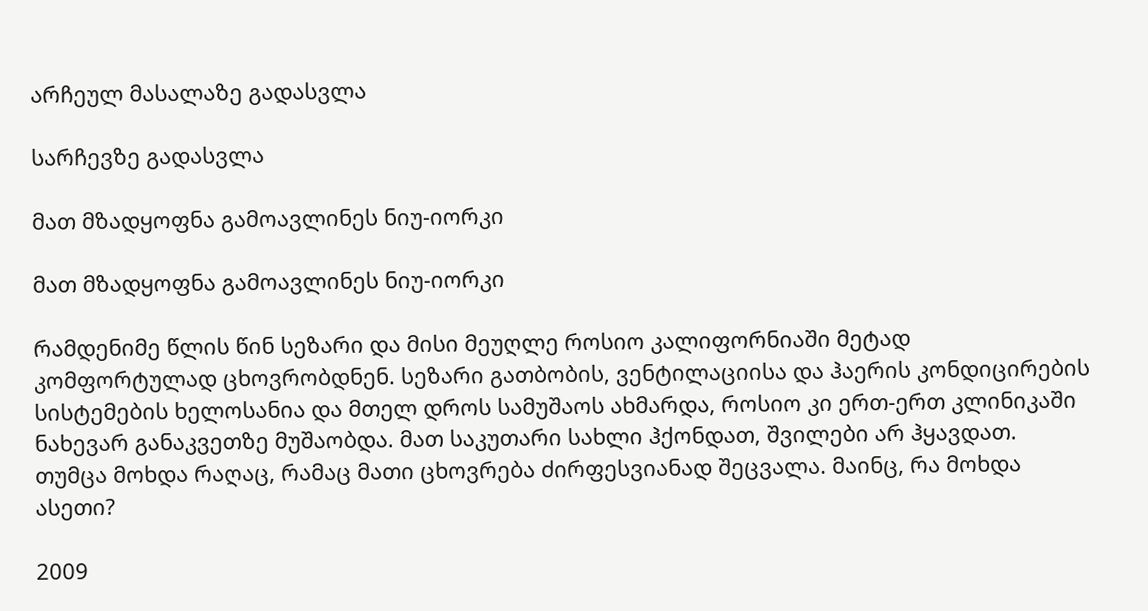არჩეულ მასალაზე გადასვლა

სარჩევზე გადასვლა

მათ მზადყოფნა გამოავლინეს ნიუ-იორკი

მათ მზადყოფნა გამოავლინეს ნიუ-იორკი

რამდენიმე წლის წინ სეზარი და მისი მეუღლე როსიო კალიფორნიაში მეტად კომფორტულად ცხოვრობდნენ. სეზარი გათბობის, ვენტილაციისა და ჰაერის კონდიცირების სისტემების ხელოსანია და მთელ დროს სამუშაოს ახმარდა, როსიო კი ერთ-ერთ კლინიკაში ნახევარ განაკვეთზე მუშაობდა. მათ საკუთარი სახლი ჰქონდათ, შვილები არ ჰყავდათ. თუმცა მოხდა რაღაც, რამაც მათი ცხოვრება ძირფესვიანად შეცვალა. მაინც, რა მოხდა ასეთი?

2009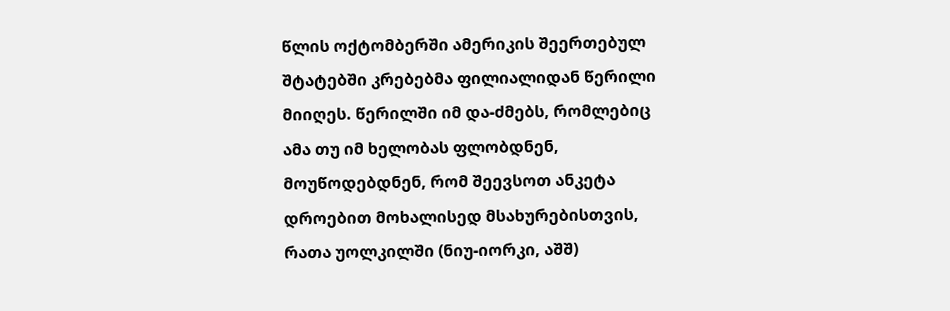წლის ოქტომბერში ამერიკის შეერთებულ შტატებში კრებებმა ფილიალიდან წერილი მიიღეს. წერილში იმ და-ძმებს, რომლებიც ამა თუ იმ ხელობას ფლობდნენ, მოუწოდებდნენ, რომ შეევსოთ ანკეტა დროებით მოხალისედ მსახურებისთვის, რათა უოლკილში (ნიუ-იორკი, აშშ)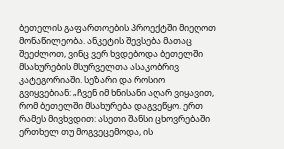ბეთელის გაფართოების პროექტში მიეღოთ მონაწილეობა. ანკეტის შევსება მათაც შეეძლოთ, ვინც ვერ ხვდებოდა ბეთელში მსახურების მსურველთა ასაკობრივ კატეგორიაში. სეზარი და როსიო გვიყვებიან: „ჩვენ იმ ხნისანი აღარ ვიყავით, რომ ბეთელში მსახურება დაგვეწყო. ერთ რამეს მივხვდით: ასეთი შანსი ცხოვრებაში ერთხელ თუ მოგვეცემოდა, ის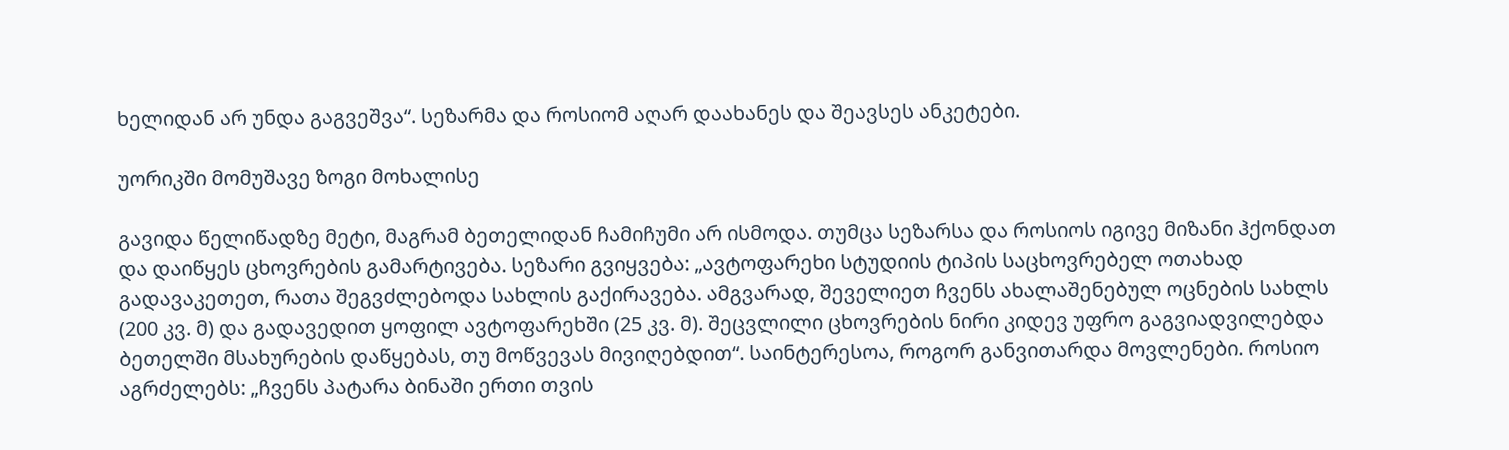ხელიდან არ უნდა გაგვეშვა“. სეზარმა და როსიომ აღარ დაახანეს და შეავსეს ანკეტები.

უორიკში მომუშავე ზოგი მოხალისე

გავიდა წელიწადზე მეტი, მაგრამ ბეთელიდან ჩამიჩუმი არ ისმოდა. თუმცა სეზარსა და როსიოს იგივე მიზანი ჰქონდათ და დაიწყეს ცხოვრების გამარტივება. სეზარი გვიყვება: „ავტოფარეხი სტუდიის ტიპის საცხოვრებელ ოთახად გადავაკეთეთ, რათა შეგვძლებოდა სახლის გაქირავება. ამგვარად, შეველიეთ ჩვენს ახალაშენებულ ოცნების სახლს (200 კვ. მ) და გადავედით ყოფილ ავტოფარეხში (25 კვ. მ). შეცვლილი ცხოვრების ნირი კიდევ უფრო გაგვიადვილებდა ბეთელში მსახურების დაწყებას, თუ მოწვევას მივიღებდით“. საინტერესოა, როგორ განვითარდა მოვლენები. როსიო აგრძელებს: „ჩვენს პატარა ბინაში ერთი თვის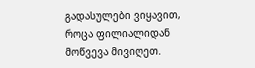გადასულები ვიყავით, როცა ფილიალიდან მოწვევა მივიღეთ.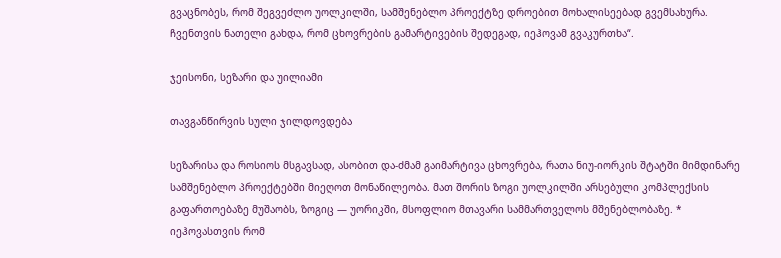გვაცნობეს, რომ შეგვეძლო უოლკილში, სამშენებლო პროექტზე დროებით მოხალისეებად გვემსახურა. ჩვენთვის ნათელი გახდა, რომ ცხოვრების გამარტივების შედეგად, იეჰოვამ გვაკურთხა“.

ჯეისონი, სეზარი და უილიამი

თავგანწირვის სული ჯილდოვდება

სეზარისა და როსიოს მსგავსად, ასობით და-ძმამ გაიმარტივა ცხოვრება, რათა ნიუ-იორკის შტატში მიმდინარე  სამშენებლო პროექტებში მიეღოთ მონაწილეობა. მათ შორის ზოგი უოლკილში არსებული კომპლექსის გაფართოებაზე მუშაობს, ზოგიც — უორიკში, მსოფლიო მთავარი სამმართველოს მშენებლობაზე. * იეჰოვასთვის რომ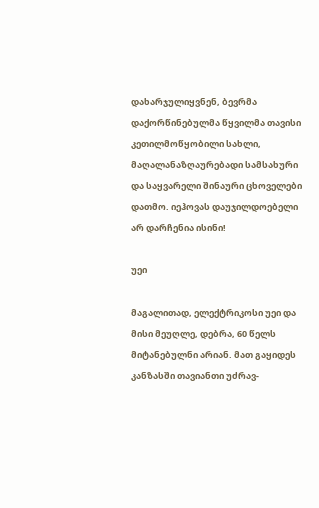დახარჯულიყვნენ, ბევრმა დაქორწინებულმა წყვილმა თავისი კეთილმოწყობილი სახლი, მაღალანაზღაურებადი სამსახური და საყვარელი შინაური ცხოველები დათმო. იეჰოვას დაუჯილდოებელი არ დარჩენია ისინი!

უეი

მაგალითად, ელექტრიკოსი უეი და მისი მეუღლე, დებრა, 60 წელს მიტანებულნი არიან. მათ გაყიდეს კანზასში თავიანთი უძრავ-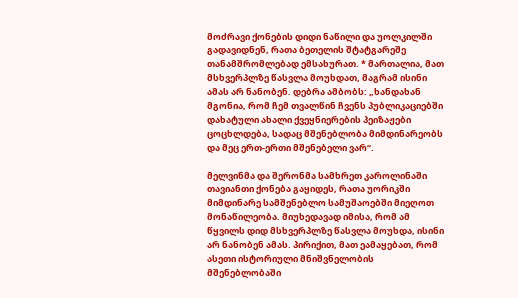მოძრავი ქონების დიდი ნაწილი და უოლკილში გადავიდნენ, რათა ბეთელის შტატგარეშე თანამშრომლებად ემსახურათ. * მართალია, მათ მსხვერპლზე წასვლა მოუხდათ, მაგრამ ისინი ამას არ ნანობენ. დებრა ამბობს: „ხანდახან მგონია, რომ ჩემ თვალწინ ჩვენს პუბლიკაციებში დახატული ახალი ქვეყნიერების პეიზაჟები ცოცხლდება, სადაც მშენებლობა მიმდინარეობს და მეც ერთ-ერთი მშენებელი ვარ“.

მელვინმა და შერონმა სამხრეთ კაროლინაში თავიანთი ქონება გაყიდეს, რათა უორიკში მიმდინარე სამშენებლო სამუშაოებში მიეღოთ მონაწილეობა. მიუხედავად იმისა, რომ ამ წყვილს დიდ მსხვერპლზე წასვლა მოუხდა, ისინი არ ნანობენ ამას. პირიქით, მათ ეამაყებათ, რომ ასეთი ისტორიული მნიშვნელობის მშენებლობაში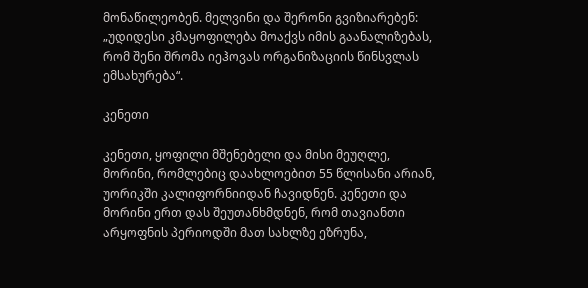მონაწილეობენ. მელვინი და შერონი გვიზიარებენ: „უდიდესი კმაყოფილება მოაქვს იმის გაანალიზებას, რომ შენი შრომა იეჰოვას ორგანიზაციის წინსვლას ემსახურება“.

კენეთი

კენეთი, ყოფილი მშენებელი და მისი მეუღლე, მორინი, რომლებიც დაახლოებით 55 წლისანი არიან, უორიკში კალიფორნიიდან ჩავიდნენ. კენეთი და მორინი ერთ დას შეუთანხმდნენ, რომ თავიანთი არყოფნის პერიოდში მათ სახლზე ეზრუნა,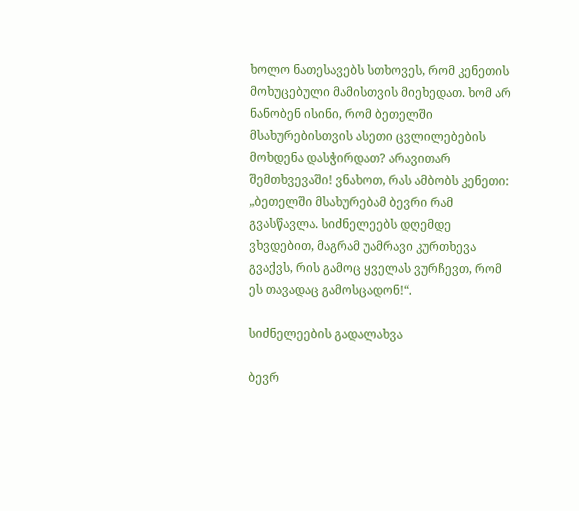ხოლო ნათესავებს სთხოვეს, რომ კენეთის მოხუცებული მამისთვის მიეხედათ. ხომ არ ნანობენ ისინი, რომ ბეთელში მსახურებისთვის ასეთი ცვლილებების მოხდენა დასჭირდათ? არავითარ შემთხვევაში! ვნახოთ, რას ამბობს კენეთი: „ბეთელში მსახურებამ ბევრი რამ გვასწავლა. სიძნელეებს დღემდე ვხვდებით, მაგრამ უამრავი კურთხევა გვაქვს, რის გამოც ყველას ვურჩევთ, რომ ეს თავადაც გამოსცადონ!“.

სიძნელეების გადალახვა

ბევრ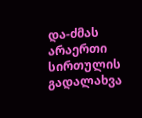და-ძმას არაერთი სირთულის გადალახვა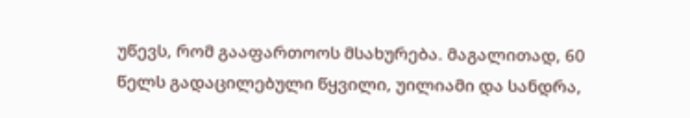უწევს, რომ გააფართოოს მსახურება. მაგალითად, 60 წელს გადაცილებული წყვილი, უილიამი და სანდრა,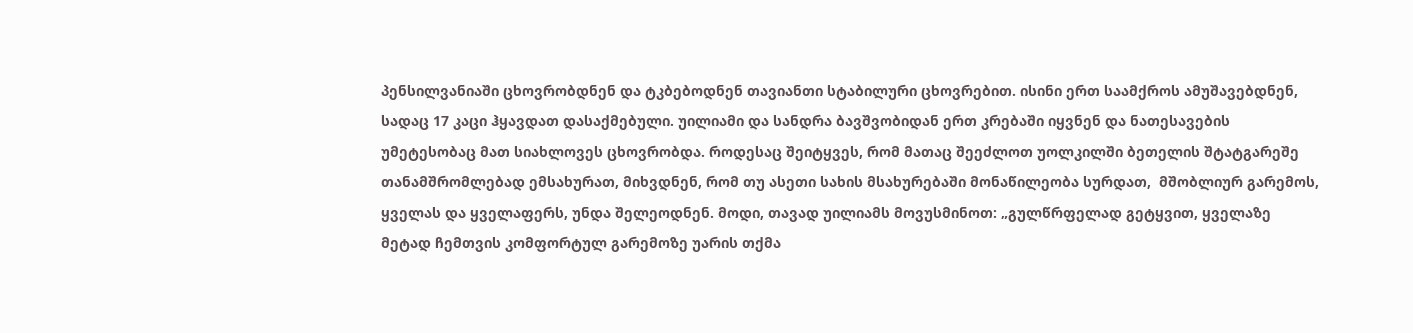პენსილვანიაში ცხოვრობდნენ და ტკბებოდნენ თავიანთი სტაბილური ცხოვრებით. ისინი ერთ საამქროს ამუშავებდნენ, სადაც 17 კაცი ჰყავდათ დასაქმებული. უილიამი და სანდრა ბავშვობიდან ერთ კრებაში იყვნენ და ნათესავების უმეტესობაც მათ სიახლოვეს ცხოვრობდა. როდესაც შეიტყვეს, რომ მათაც შეეძლოთ უოლკილში ბეთელის შტატგარეშე თანამშრომლებად ემსახურათ, მიხვდნენ, რომ თუ ასეთი სახის მსახურებაში მონაწილეობა სურდათ,  მშობლიურ გარემოს, ყველას და ყველაფერს, უნდა შელეოდნენ. მოდი, თავად უილიამს მოვუსმინოთ: „გულწრფელად გეტყვით, ყველაზე მეტად ჩემთვის კომფორტულ გარემოზე უარის თქმა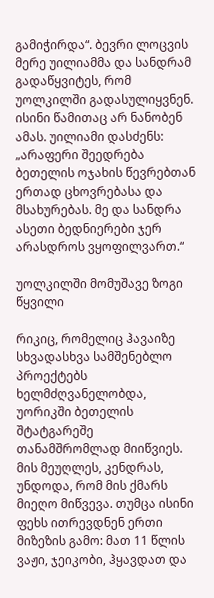გამიჭირდა“. ბევრი ლოცვის მერე უილიამმა და სანდრამ გადაწყვიტეს, რომ უოლკილში გადასულიყვნენ. ისინი წამითაც არ ნანობენ ამას. უილიამი დასძენს: „არაფერი შეედრება ბეთელის ოჯახის წევრებთან ერთად ცხოვრებასა და მსახურებას. მე და სანდრა ასეთი ბედნიერები ჯერ არასდროს ვყოფილვართ.“

უოლკილში მომუშავე ზოგი წყვილი

რიკიც, რომელიც ჰავაიზე სხვადასხვა სამშენებლო პროექტებს ხელმძღვანელობდა, უორიკში ბეთელის შტატგარეშე თანამშრომლად მიიწვიეს. მის მეუღლეს, კენდრას, უნდოდა, რომ მის ქმარს მიეღო მიწვევა. თუმცა ისინი ფეხს ითრევდნენ ერთი მიზეზის გამო: მათ 11 წლის ვაჟი, ჯეიკობი, ჰყავდათ და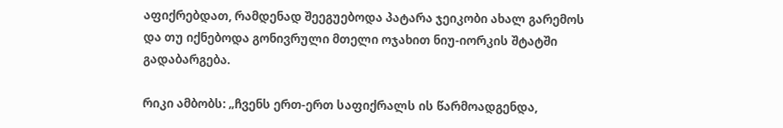აფიქრებდათ, რამდენად შეეგუებოდა პატარა ჯეიკობი ახალ გარემოს და თუ იქნებოდა გონივრული მთელი ოჯახით ნიუ-იორკის შტატში გადაბარგება.

რიკი ამბობს: „ჩვენს ერთ-ერთ საფიქრალს ის წარმოადგენდა,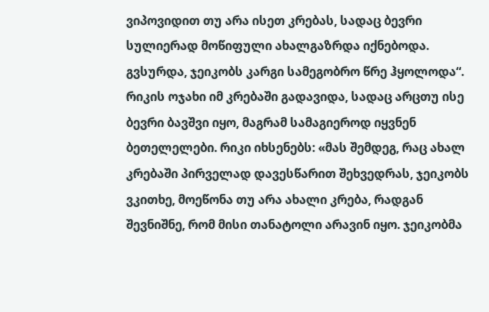ვიპოვიდით თუ არა ისეთ კრებას, სადაც ბევრი სულიერად მოწიფული ახალგაზრდა იქნებოდა. გვსურდა, ჯეიკობს კარგი სამეგობრო წრე ჰყოლოდა“. რიკის ოჯახი იმ კრებაში გადავიდა, სადაც არცთუ ისე ბევრი ბავშვი იყო, მაგრამ სამაგიეროდ იყვნენ ბეთელელები. რიკი იხსენებს: «მას შემდეგ, რაც ახალ კრებაში პირველად დავესწარით შეხვედრას, ჯეიკობს ვკითხე, მოეწონა თუ არა ახალი კრება, რადგან შევნიშნე, რომ მისი თანატოლი არავინ იყო. ჯეიკობმა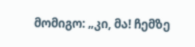მომიგო: „კი, მა! ჩემზე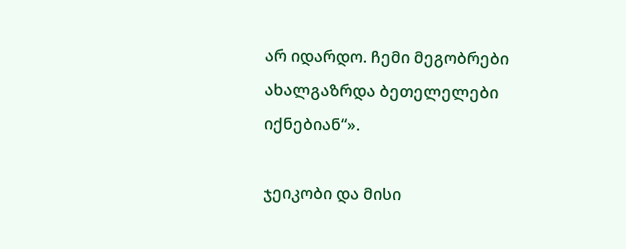არ იდარდო. ჩემი მეგობრები ახალგაზრდა ბეთელელები იქნებიან“».

ჯეიკობი და მისი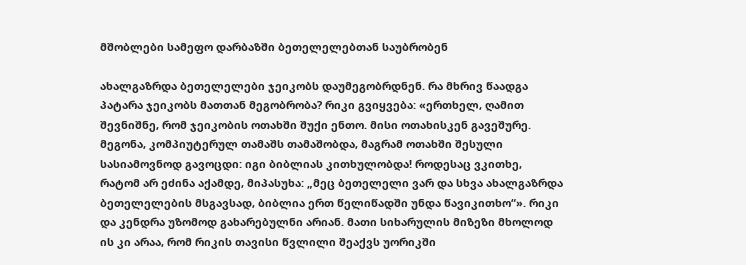მშობლები სამეფო დარბაზში ბეთელელებთან საუბრობენ

ახალგაზრდა ბეთელელები ჯეიკობს დაუმეგობრდნენ. რა მხრივ წაადგა პატარა ჯეიკობს მათთან მეგობრობა? რიკი გვიყვება: «ერთხელ, ღამით შევნიშნე, რომ ჯეიკობის ოთახში შუქი ენთო. მისი ოთახისკენ გავეშურე. მეგონა, კომპიუტერულ თამაშს თამაშობდა, მაგრამ ოთახში შესული სასიამოვნოდ გავოცდი: იგი ბიბლიას კითხულობდა! როდესაც ვკითხე, რატომ არ ეძინა აქამდე, მიპასუხა: „მეც ბეთელელი ვარ და სხვა ახალგაზრდა ბეთელელების მსგავსად, ბიბლია ერთ წელიწადში უნდა წავიკითხო“». რიკი და კენდრა უზომოდ გახარებულნი არიან. მათი სიხარულის მიზეზი მხოლოდ ის კი არაა, რომ რიკის თავისი წვლილი შეაქვს უორიკში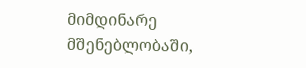მიმდინარე მშენებლობაში,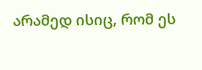არამედ ისიც, რომ ეს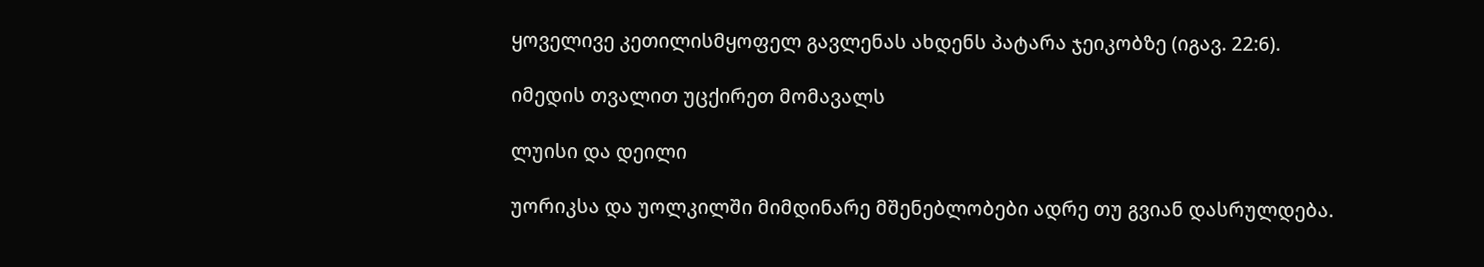ყოველივე კეთილისმყოფელ გავლენას ახდენს პატარა ჯეიკობზე (იგავ. 22:6).

იმედის თვალით უცქირეთ მომავალს

ლუისი და დეილი

უორიკსა და უოლკილში მიმდინარე მშენებლობები ადრე თუ გვიან დასრულდება.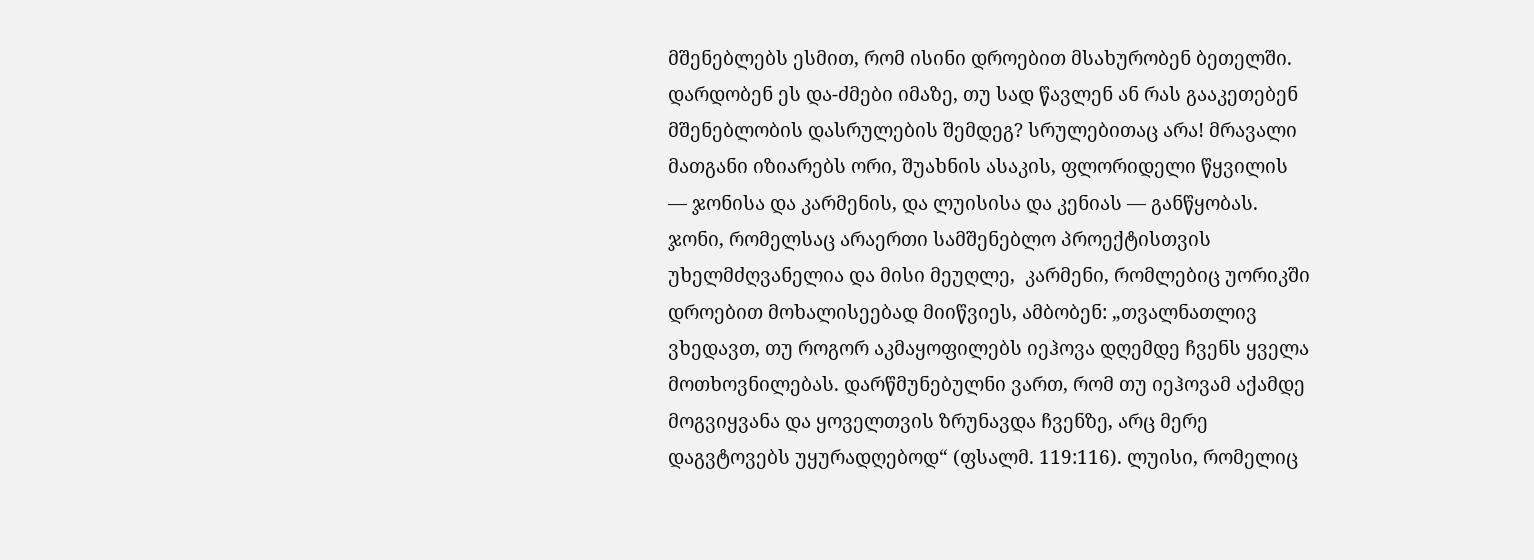მშენებლებს ესმით, რომ ისინი დროებით მსახურობენ ბეთელში. დარდობენ ეს და-ძმები იმაზე, თუ სად წავლენ ან რას გააკეთებენ მშენებლობის დასრულების შემდეგ? სრულებითაც არა! მრავალი მათგანი იზიარებს ორი, შუახნის ასაკის, ფლორიდელი წყვილის — ჯონისა და კარმენის, და ლუისისა და კენიას — განწყობას. ჯონი, რომელსაც არაერთი სამშენებლო პროექტისთვის უხელმძღვანელია და მისი მეუღლე,  კარმენი, რომლებიც უორიკში დროებით მოხალისეებად მიიწვიეს, ამბობენ: „თვალნათლივ ვხედავთ, თუ როგორ აკმაყოფილებს იეჰოვა დღემდე ჩვენს ყველა მოთხოვნილებას. დარწმუნებულნი ვართ, რომ თუ იეჰოვამ აქამდე მოგვიყვანა და ყოველთვის ზრუნავდა ჩვენზე, არც მერე დაგვტოვებს უყურადღებოდ“ (ფსალმ. 119:116). ლუისი, რომელიც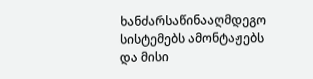ხანძარსაწინააღმდეგო სისტემებს ამონტაჟებს და მისი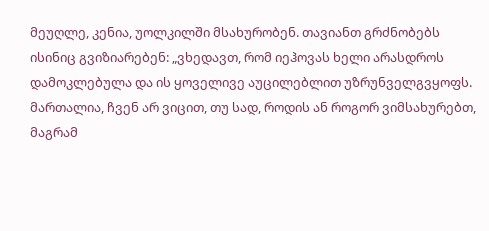მეუღლე, კენია, უოლკილში მსახურობენ. თავიანთ გრძნობებს ისინიც გვიზიარებენ: „ვხედავთ, რომ იეჰოვას ხელი არასდროს დამოკლებულა და ის ყოველივე აუცილებლით უზრუნველგვყოფს. მართალია, ჩვენ არ ვიცით, თუ სად, როდის ან როგორ ვიმსახურებთ, მაგრამ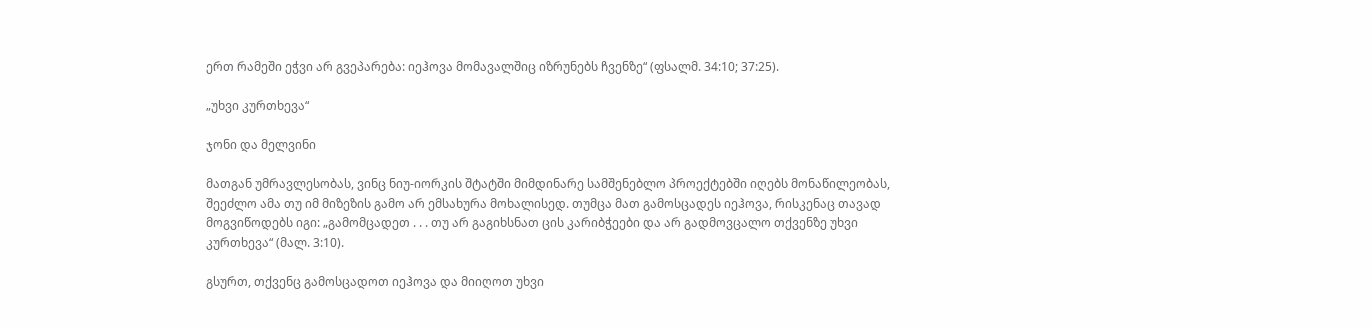ერთ რამეში ეჭვი არ გვეპარება: იეჰოვა მომავალშიც იზრუნებს ჩვენზე“ (ფსალმ. 34:10; 37:25).

„უხვი კურთხევა“

ჯონი და მელვინი

მათგან უმრავლესობას, ვინც ნიუ-იორკის შტატში მიმდინარე სამშენებლო პროექტებში იღებს მონაწილეობას, შეეძლო ამა თუ იმ მიზეზის გამო არ ემსახურა მოხალისედ. თუმცა მათ გამოსცადეს იეჰოვა, რისკენაც თავად მოგვიწოდებს იგი: „გამომცადეთ . . . თუ არ გაგიხსნათ ცის კარიბჭეები და არ გადმოვცალო თქვენზე უხვი კურთხევა“ (მალ. 3:10).

გსურთ, თქვენც გამოსცადოთ იეჰოვა და მიიღოთ უხვი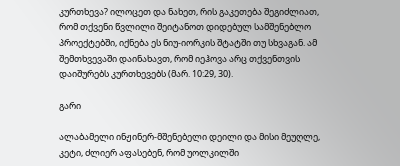კურთხევა? ილოცეთ და ნახეთ, რის გაკეთება შეგიძლიათ, რომ თქვენი წვლილი შეიტანოთ დიდებულ სამშენებლო პროექტებში, იქნება ეს ნიუ-იორკის შტატში თუ სხვაგან. ამ შემთხვევაში დაინახავთ, რომ იეჰოვა არც თქვენთვის დაიშურებს კურთხევებს (მარ. 10:29, 30).

გარი

ალაბამელი ინჟინერ-მშენებელი დეილი და მისი მეუღლე, კეტი, ძლიერ აფასებენ, რომ უოლკილში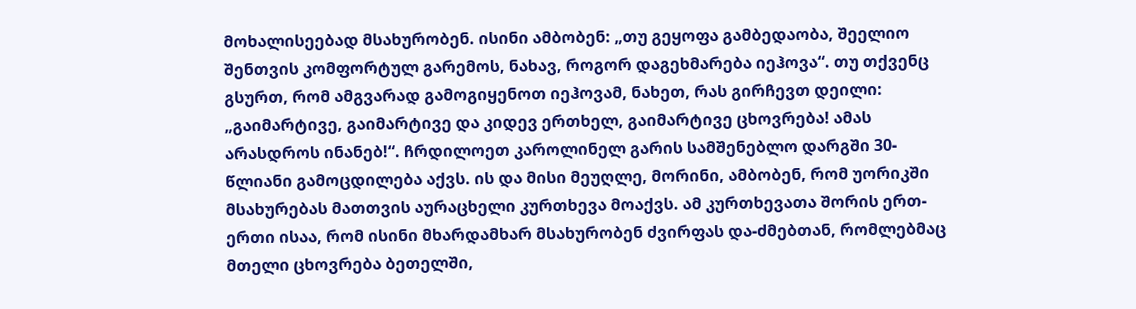მოხალისეებად მსახურობენ. ისინი ამბობენ: „თუ გეყოფა გამბედაობა, შეელიო შენთვის კომფორტულ გარემოს, ნახავ, როგორ დაგეხმარება იეჰოვა“. თუ თქვენც გსურთ, რომ ამგვარად გამოგიყენოთ იეჰოვამ, ნახეთ, რას გირჩევთ დეილი: „გაიმარტივე, გაიმარტივე და კიდევ ერთხელ, გაიმარტივე ცხოვრება! ამას არასდროს ინანებ!“. ჩრდილოეთ კაროლინელ გარის სამშენებლო დარგში 30-წლიანი გამოცდილება აქვს. ის და მისი მეუღლე, მორინი, ამბობენ, რომ უორიკში მსახურებას მათთვის აურაცხელი კურთხევა მოაქვს. ამ კურთხევათა შორის ერთ-ერთი ისაა, რომ ისინი მხარდამხარ მსახურობენ ძვირფას და-ძმებთან, რომლებმაც მთელი ცხოვრება ბეთელში,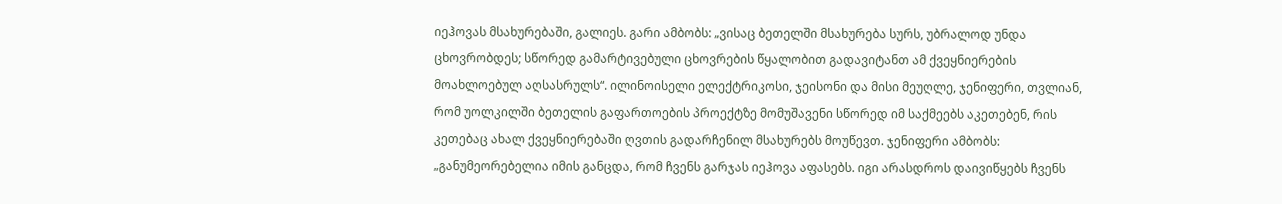იეჰოვას მსახურებაში, გალიეს. გარი ამბობს: „ვისაც ბეთელში მსახურება სურს, უბრალოდ უნდა ცხოვრობდეს; სწორედ გამარტივებული ცხოვრების წყალობით გადავიტანთ ამ ქვეყნიერების მოახლოებულ აღსასრულს“. ილინოისელი ელექტრიკოსი, ჯეისონი და მისი მეუღლე, ჯენიფერი, თვლიან, რომ უოლკილში ბეთელის გაფართოების პროექტზე მომუშავენი სწორედ იმ საქმეებს აკეთებენ, რის კეთებაც ახალ ქვეყნიერებაში ღვთის გადარჩენილ მსახურებს მოუწევთ. ჯენიფერი ამბობს: „განუმეორებელია იმის განცდა, რომ ჩვენს გარჯას იეჰოვა აფასებს. იგი არასდროს დაივიწყებს ჩვენს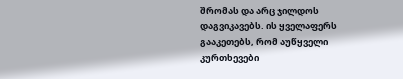შრომას და არც ჯილდოს დაგვიკავებს. ის ყველაფერს გააკეთებს, რომ აუწყველი კურთხევები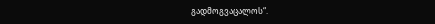გადმოგვაცალოს“.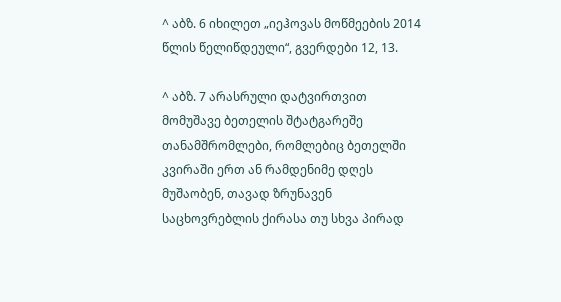^ აბზ. 6 იხილეთ „იეჰოვას მოწმეების 2014 წლის წელიწდეული“, გვერდები 12, 13.

^ აბზ. 7 არასრული დატვირთვით მომუშავე ბეთელის შტატგარეშე თანამშრომლები, რომლებიც ბეთელში კვირაში ერთ ან რამდენიმე დღეს მუშაობენ, თავად ზრუნავენ საცხოვრებლის ქირასა თუ სხვა პირად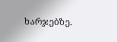ხარჯებზე.